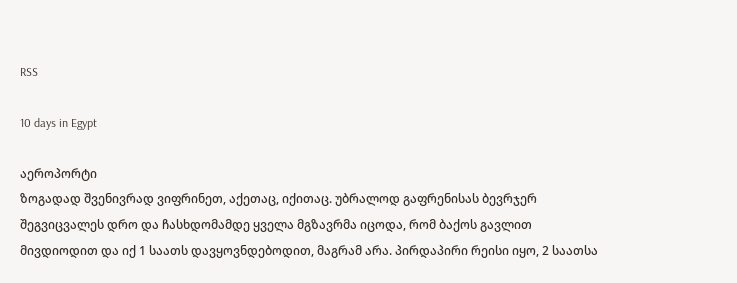RSS

10 days in Egypt

აეროპორტი
ზოგადად შვენივრად ვიფრინეთ, აქეთაც, იქითაც. უბრალოდ გაფრენისას ბევრჯერ შეგვიცვალეს დრო და ჩასხდომამდე ყველა მგზავრმა იცოდა, რომ ბაქოს გავლით მივდიოდით და იქ 1 საათს დავყოვნდებოდით, მაგრამ არა. პირდაპირი რეისი იყო, 2 საათსა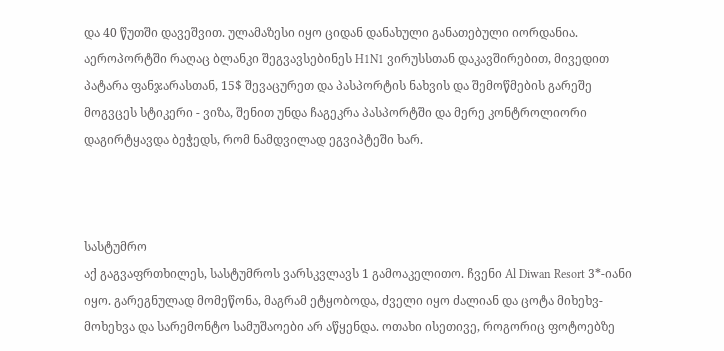და 40 წუთში დავეშვით. ულამაზესი იყო ციდან დანახული განათებული იორდანია. აეროპორტში რაღაც ბლანკი შეგვავსებინეს H1N1 ვირუსსთან დაკავშირებით, მივედით პატარა ფანჯარასთან, 15$ შევაცურეთ და პასპორტის ნახვის და შემოწმების გარეშე მოგვცეს სტიკერი - ვიზა, შენით უნდა ჩაგეკრა პასპორტში და მერე კონტროლიორი დაგირტყავდა ბეჭედს, რომ ნამდვილად ეგვიპტეში ხარ.



სასტუმრო
აქ გაგვაფრთხილეს, სასტუმროს ვარსკვლავს 1 გამოაკელითო. ჩვენი Al Diwan Resort 3*-იანი იყო. გარეგნულად მომეწონა, მაგრამ ეტყობოდა, ძველი იყო ძალიან და ცოტა მიხეხვ-მოხეხვა და სარემონტო სამუშაოები არ აწყენდა. ოთახი ისეთივე, როგორიც ფოტოებზე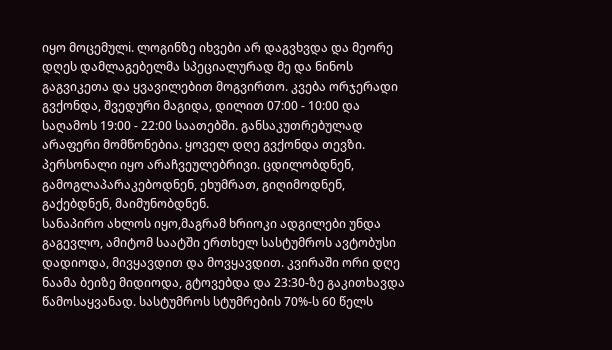იყო მოცემულi. ლოგინზე იხვები არ დაგვხვდა და მეორე დღეს დამლაგებელმა სპეციალურად მე და ნინოს გაგვიკეთა და ყვავილებით მოგვირთო. კვება ორჯერადი გვქონდა, შვედური მაგიდა, დილით 07:00 - 10:00 და საღამოს 19:00 - 22:00 საათებში. განსაკუთრებულად არაფერი მომწონებია. ყოველ დღე გვქონდა თევზი. პერსონალი იყო არაჩვეულებრივი. ცდილობდნენ, გამოგლაპარაკებოდნენ, ეხუმრათ, გიღიმოდნენ, გაქებდნენ, მაიმუნობდნენ.
სანაპირო ახლოს იყო,მაგრამ ხრიოკი ადგილები უნდა გაგევლო, ამიტომ საატში ერთხელ სასტუმროს ავტობუსი დადიოდა, მივყავდით და მოვყავდით. კვირაში ორი დღე ნაამა ბეიზე მიდიოდა, გტოვებდა და 23:30-ზე გაკითხავდა წამოსაყვანად. სასტუმროს სტუმრების 70%-ს 60 წელს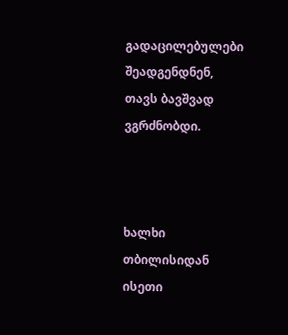გადაცილებულები შეადგენდნენ, თავს ბავშვად ვგრძნობდი.



ხალხი
თბილისიდან ისეთი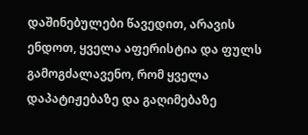დაშინებულები წავედით, არავის ენდოთ, ყველა აფერისტია და ფულს გამოგძალავენო, რომ ყველა დაპატიჟებაზე და გაღიმებაზე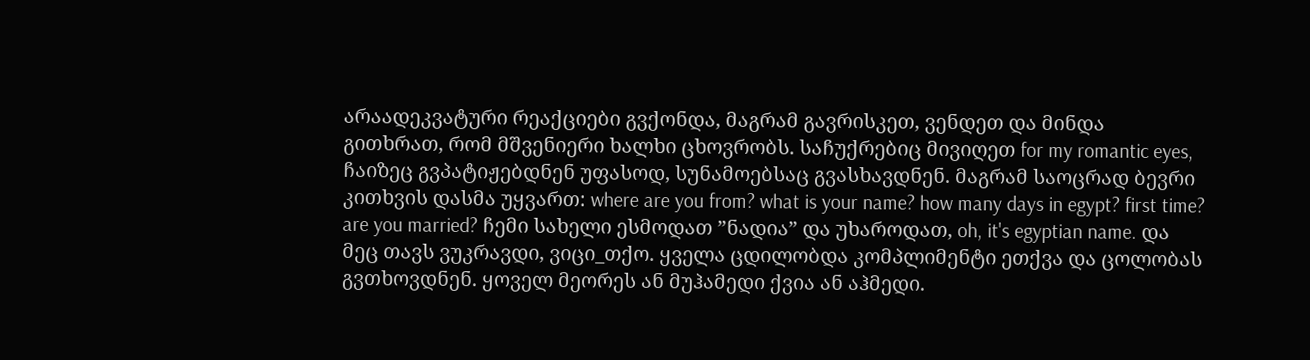არაადეკვატური რეაქციები გვქონდა, მაგრამ გავრისკეთ, ვენდეთ და მინდა გითხრათ, რომ მშვენიერი ხალხი ცხოვრობს. საჩუქრებიც მივიღეთ for my romantic eyes, ჩაიზეც გვპატიჟებდნენ უფასოდ, სუნამოებსაც გვასხავდნენ. მაგრამ საოცრად ბევრი კითხვის დასმა უყვართ: where are you from? what is your name? how many days in egypt? first time? are you married? ჩემი სახელი ესმოდათ ”ნადია” და უხაროდათ, oh, it's egyptian name. და მეც თავს ვუკრავდი, ვიცი_თქო. ყველა ცდილობდა კომპლიმენტი ეთქვა და ცოლობას გვთხოვდნენ. ყოველ მეორეს ან მუჰამედი ქვია ან აჰმედი.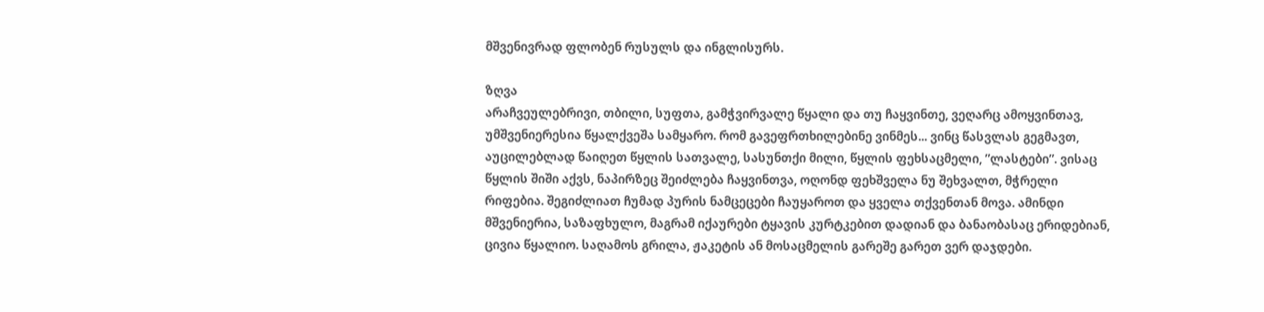მშვენივრად ფლობენ რუსულს და ინგლისურს.

ზღვა
არაჩვეულებრივი, თბილი, სუფთა, გამჭვირვალე წყალი და თუ ჩაყვინთე, ვეღარც ამოყვინთავ, უმშვენიერესია წყალქვეშა სამყარო. რომ გავეფრთხილებინე ვინმეს... ვინც წასვლას გეგმავთ, აუცილებლად წაიღეთ წყლის სათვალე, სასუნთქი მილი, წყლის ფეხსაცმელი, ”ლასტები”. ვისაც წყლის შიში აქვს, ნაპირზეც შეიძლება ჩაყვინთვა, ოღონდ ფეხშველა ნუ შეხვალთ, მჭრელი რიფებია. შეგიძლიათ ჩუმად პურის ნამცეცები ჩაუყაროთ და ყველა თქვენთან მოვა. ამინდი მშვენიერია, საზაფხულო, მაგრამ იქაურები ტყავის კურტკებით დადიან და ბანაობასაც ერიდებიან, ცივია წყალიო. საღამოს გრილა, ჟაკეტის ან მოსაცმელის გარეშე გარეთ ვერ დაჯდები.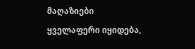მაღაზიები
ყველაფერი იყიდება,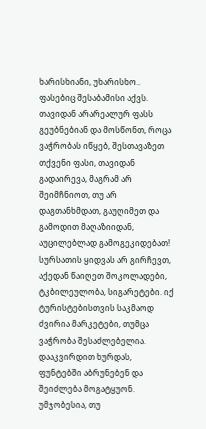ხარისხიანი, უხარისხო.. ფასებიც შესაბამისი აქვს. თავიდან არარეალურ ფასს გეუბნებიან და მოსწონთ, როცა ვაჭრობას იწყებ, შესთავაზეთ თქვენი ფასი, თავიდან გადაირევა, მაგრამ არ შეიმჩნიოთ, თუ არ დაგთანხმდათ, გაუღიმეთ და გამოდით მაღაზიიდან, აუცილებლად გამოგეკიდებათ! სურსათის ყიდვას არ გირჩევთ, აქედან წაიღეთ შოკოლადები, ტკბილეულობა, სიგარეტები. იქ ტურისტებისთვის საკმაოდ ძვირია მარკეტები, თუმცა ვაჭრობა შესაძლებელია. დააკვირდით ხურდას, ფუნტებში აბრუნებენ და შეიძლება მოგატყუონ. უმჯობესია, თუ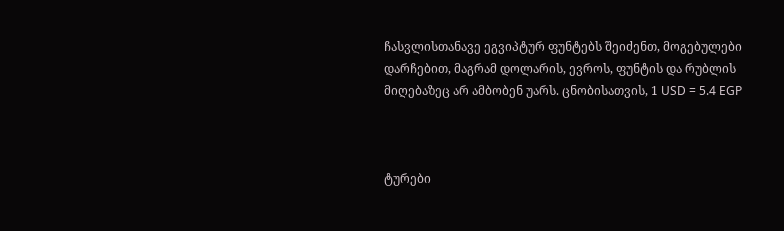ჩასვლისთანავე ეგვიპტურ ფუნტებს შეიძენთ, მოგებულები დარჩებით, მაგრამ დოლარის, ევროს, ფუნტის და რუბლის მიღებაზეც არ ამბობენ უარს. ცნობისათვის, 1 USD = 5.4 EGP



ტურები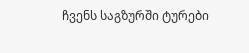ჩვენს საგზურში ტურები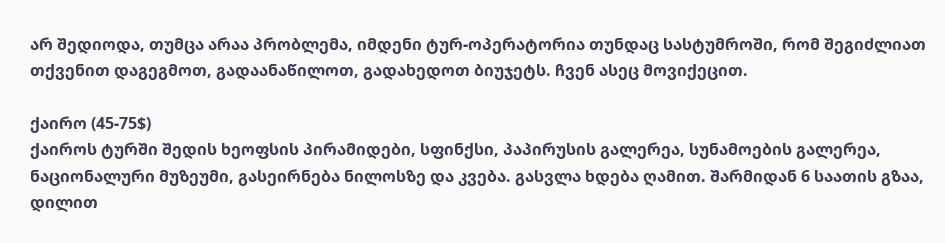არ შედიოდა, თუმცა არაა პრობლემა, იმდენი ტურ-ოპერატორია თუნდაც სასტუმროში, რომ შეგიძლიათ თქვენით დაგეგმოთ, გადაანაწილოთ, გადახედოთ ბიუჯეტს. ჩვენ ასეც მოვიქეცით.

ქაირო (45-75$)
ქაიროს ტურში შედის ხეოფსის პირამიდები, სფინქსი, პაპირუსის გალერეა, სუნამოების გალერეა, ნაციონალური მუზეუმი, გასეირნება ნილოსზე და კვება. გასვლა ხდება ღამით. შარმიდან 6 საათის გზაა, დილით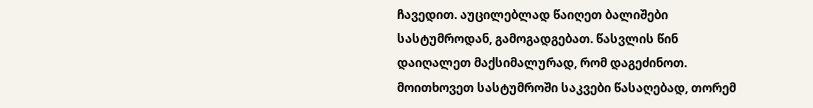ჩავედით. აუცილებლად წაიღეთ ბალიშები სასტუმროდან, გამოგადგებათ. წასვლის წინ დაიღალეთ მაქსიმალურად, რომ დაგეძინოთ. მოითხოვეთ სასტუმროში საკვები წასაღებად, თორემ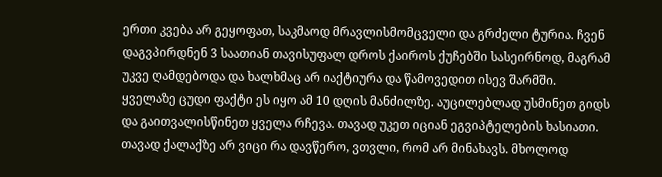ერთი კვება არ გეყოფათ, საკმაოდ მრავლისმომცველი და გრძელი ტურია. ჩვენ დაგვპირდნენ 3 საათიან თავისუფალ დროს ქაიროს ქუჩებში სასეირნოდ, მაგრამ უკვე ღამდებოდა და ხალხმაც არ იაქტიურა და წამოვედით ისევ შარმში. ყველაზე ცუდი ფაქტი ეს იყო ამ 10 დღის მანძილზე. აუცილებლად უსმინეთ გიდს და გაითვალისწინეთ ყველა რჩევა. თავად უკეთ იციან ეგვიპტელების ხასიათი.
თავად ქალაქზე არ ვიცი რა დავწერო, ვთვლი, რომ არ მინახავს. მხოლოდ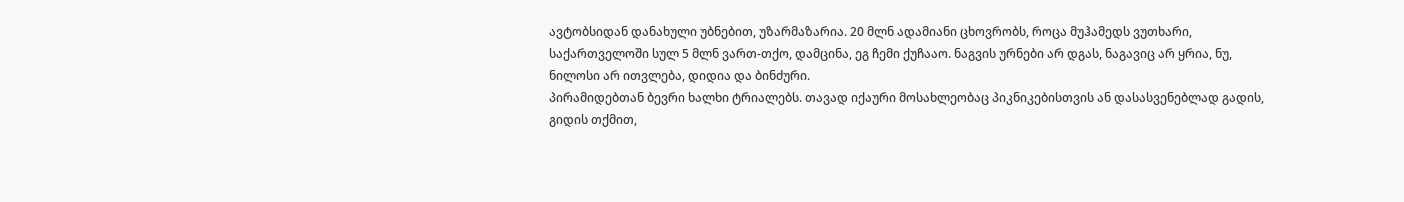ავტობსიდან დანახული უბნებით, უზარმაზარია. 20 მლნ ადამიანი ცხოვრობს, როცა მუჰამედს ვუთხარი, საქართველოში სულ 5 მლნ ვართ-თქო, დამცინა, ეგ ჩემი ქუჩააო. ნაგვის ურნები არ დგას, ნაგავიც არ ყრია, ნუ, ნილოსი არ ითვლება, დიდია და ბინძური.
პირამიდებთან ბევრი ხალხი ტრიალებს. თავად იქაური მოსახლეობაც პიკნიკებისთვის ან დასასვენებლად გადის, გიდის თქმით,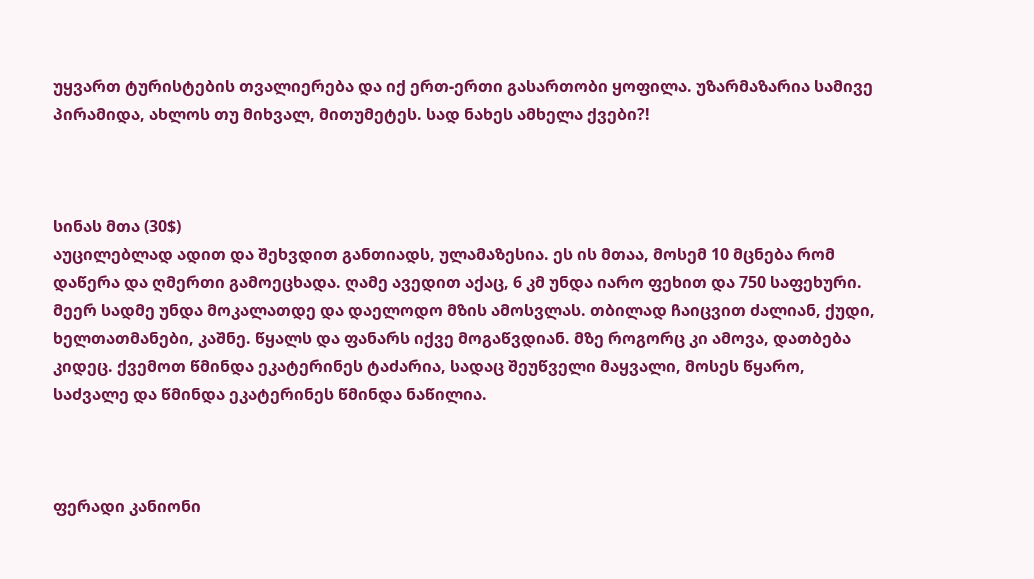უყვართ ტურისტების თვალიერება და იქ ერთ-ერთი გასართობი ყოფილა. უზარმაზარია სამივე პირამიდა, ახლოს თუ მიხვალ, მითუმეტეს. სად ნახეს ამხელა ქვები?!



სინას მთა (30$)
აუცილებლად ადით და შეხვდით განთიადს, ულამაზესია. ეს ის მთაა, მოსემ 10 მცნება რომ დაწერა და ღმერთი გამოეცხადა. ღამე ავედით აქაც, 6 კმ უნდა იარო ფეხით და 750 საფეხური. მეერ სადმე უნდა მოკალათდე და დაელოდო მზის ამოსვლას. თბილად ჩაიცვით ძალიან, ქუდი, ხელთათმანები, კაშნე. წყალს და ფანარს იქვე მოგაწვდიან. მზე როგორც კი ამოვა, დათბება კიდეც. ქვემოთ წმინდა ეკატერინეს ტაძარია, სადაც შეუწველი მაყვალი, მოსეს წყარო, საძვალე და წმინდა ეკატერინეს წმინდა ნაწილია.



ფერადი კანიონი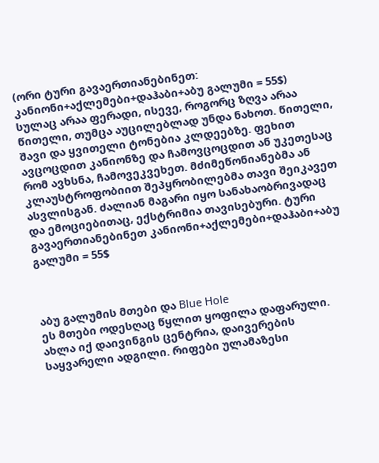(ორი ტური გავაერთიანებინეთ: კანიონი+აქლემები+დაჰაბი+აბუ გალუმი = 55$)
სულაც არაა ფერადი, ისევე, როგორც ზღვა არაა წითელი, თუმცა აუცილებლად უნდა ნახოთ. წითელი, შავი და ყვითელი ტონებია კლდეებზე. ფეხით ავცოცდით კანიონზე და ჩამოვცოცდით ან უკეთესაც რომ ავხსნა, ჩამოვეკვეხეთ. მძიმეწონიანებმა ან კლაუსტროფობიით შეპყრობილებმა თავი შეიკავეთ ასვლისგან. ძალიან მაგარი იყო სანახაობრივადაც და ემოციებითაც, ექსტრიმია თავისებური. ტური გავაერთიანებინეთ კანიონი+აქლემები+დაჰაბი+აბუ გალუმი = 55$



აბუ გალუმის მთები და Blue Hole
ეს მთები ოდესღაც წყლით ყოფილა დაფარული. ახლა იქ დაივინგის ცენტრია, დაივერების საყვარელი ადგილი. რიფები ულამაზესი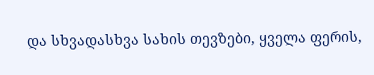და სხვადასხვა სახის თევზები, ყველა ფერის,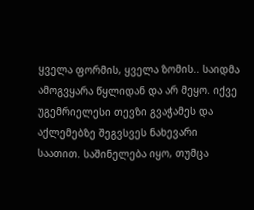ყველა ფორმის, ყველა ზომის.. საიდმა ამოგვყარა წყლიდან და არ მეყო. იქვე უგემრიელესი თევზი გვაჭამეს და აქლემებზე შეგვსვეს ნახევარი საათით. საშინელება იყო, თუმცა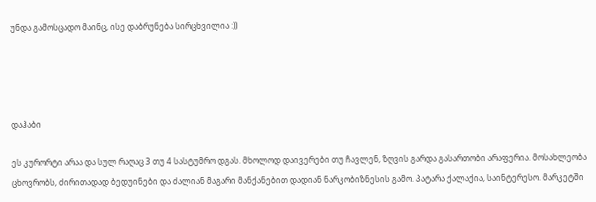უნდა გამოსცადო მაინც, ისე დაბრუნება სირცხვილია :))




დაჰაბი

ეს კურორტი არაა და სულ რაღაც 3 თუ 4 სასტუმრო დგას. მხოლოდ დაივერები თუ ჩავლენ, ზღვის გარდა გასართობი არაფერია. მოსახლეობა ცხოვრობს, ძირითადად ბედუინები და ძალიან მაგარი მანქანებით დადიან ნარკობიზნესის გამო. პატარა ქალაქია, საინტერესო. მარკეტში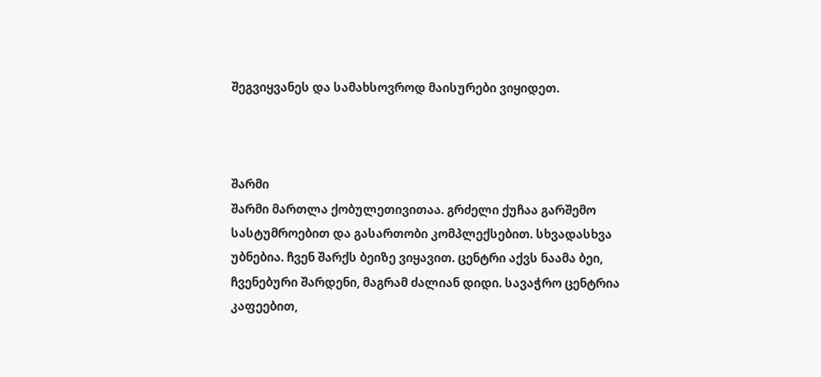შეგვიყვანეს და სამახსოვროდ მაისურები ვიყიდეთ.



შარმი
შარმი მართლა ქობულეთივითაა. გრძელი ქუჩაა გარშემო სასტუმროებით და გასართობი კომპლექსებით. სხვადასხვა უბნებია. ჩვენ შარქს ბეიზე ვიყავით. ცენტრი აქვს ნაამა ბეი, ჩვენებური შარდენი, მაგრამ ძალიან დიდი. სავაჭრო ცენტრია კაფეებით,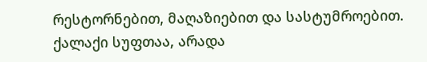რესტორნებით, მაღაზიებით და სასტუმროებით. ქალაქი სუფთაა, არადა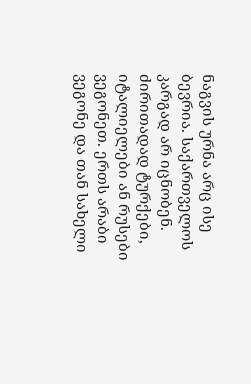ნაგვის ურნა არც ისე ბევრია. საქართველოს კარგად არ იცნობენ. ძირითადად ტურქები, იტალიელები ან რუსები ვეგონეთ. ერთს არაბი ვეგონე და თან სახელი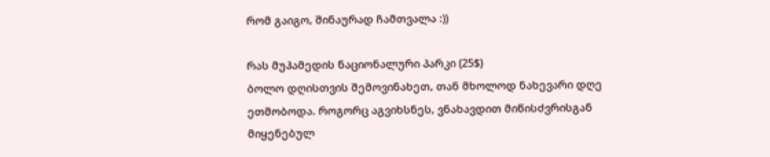რომ გაიგო, შინაურად ჩამთვალა :))

რას მუჰამედის ნაციონალური პარკი (25$)
ბოლო დღისთვის შემოვინახეთ, თან მხოლოდ ნახევარი დღე ეთმობოდა. როგორც აგვიხსნეს, ვნახავდით მიწისძვრისგან მიყენებულ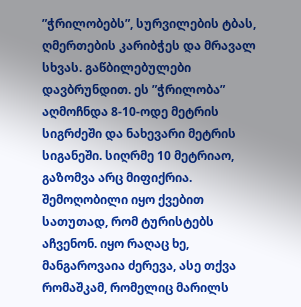”ჭრილობებს”, სურვილების ტბას, ღმერთების კარიბჭეს და მრავალ სხვას. გაწბილებულები დავბრუნდით. ეს ”ჭრილობა” აღმოჩნდა 8-10-ოდე მეტრის სიგრძეში და ნახევარი მეტრის სიგანეში. სიღრმე 10 მეტრიაო, გაზომვა არც მიფიქრია. შემოღობილი იყო ქვებით სათუთად, რომ ტურისტებს აჩვენონ. იყო რაღაც ხე, მანგაროვაია ძერევა, ასე თქვა რომაშკამ, რომელიც მარილს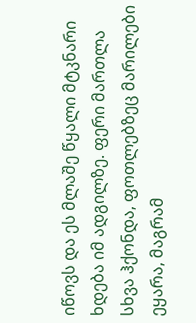იწოვს და ეს მლაშე წყალი მტკნარი ხდება იმ ადგილზე. ფერი მართლა სხვა ჰქონდა, ფოთლებზეც მარილები ეყარა, მაგრამ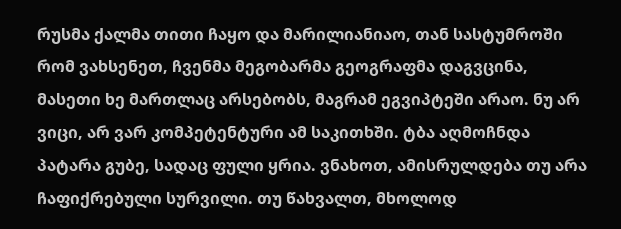რუსმა ქალმა თითი ჩაყო და მარილიანიაო, თან სასტუმროში რომ ვახსენეთ, ჩვენმა მეგობარმა გეოგრაფმა დაგვცინა, მასეთი ხე მართლაც არსებობს, მაგრამ ეგვიპტეში არაო. ნუ არ ვიცი, არ ვარ კომპეტენტური ამ საკითხში. ტბა აღმოჩნდა პატარა გუბე, სადაც ფული ყრია. ვნახოთ, ამისრულდება თუ არა ჩაფიქრებული სურვილი. თუ წახვალთ, მხოლოდ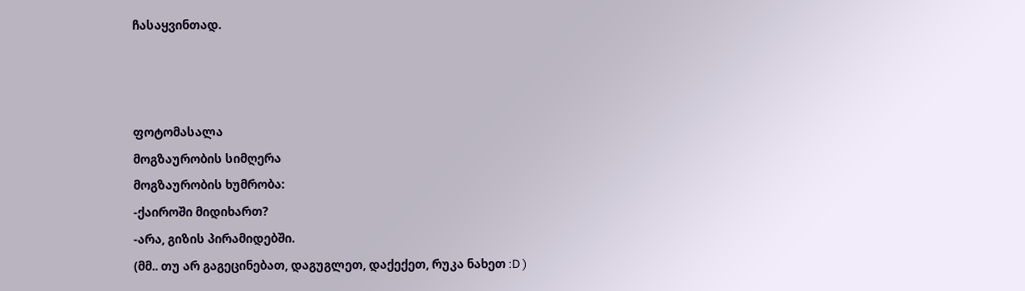ჩასაყვინთად.



ფოტომასალა
მოგზაურობის სიმღერა
მოგზაურობის ხუმრობა:
-ქაიროში მიდიხართ?
-არა, გიზის პირამიდებში.
(მმ.. თუ არ გაგეცინებათ, დაგუგლეთ, დაქექეთ, რუკა ნახეთ :D )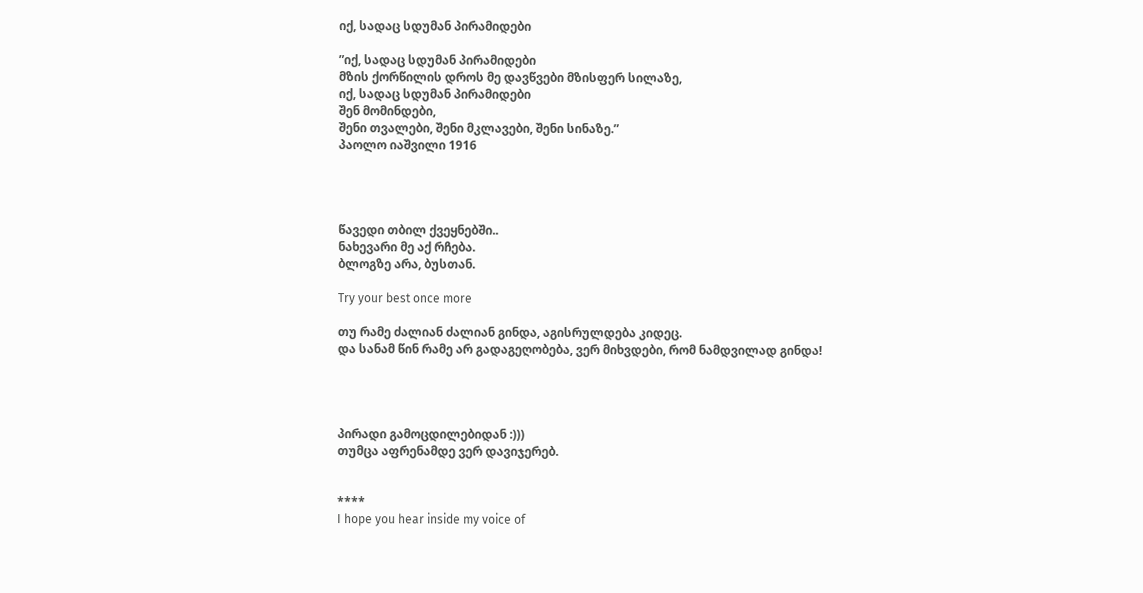იქ, სადაც სდუმან პირამიდები

”იქ, სადაც სდუმან პირამიდები
მზის ქორწილის დროს მე დავწვები მზისფერ სილაზე,
იქ, სადაც სდუმან პირამიდები
შენ მომინდები,
შენი თვალები, შენი მკლავები, შენი სინაზე.”
პაოლო იაშვილი 1916




წავედი თბილ ქვეყნებში..
ნახევარი მე აქ რჩება.
ბლოგზე არა, ბუსთან.

Try your best once more

თუ რამე ძალიან ძალიან გინდა, აგისრულდება კიდეც.
და სანამ წინ რამე არ გადაგეღობება, ვერ მიხვდები, რომ ნამდვილად გინდა!




პირადი გამოცდილებიდან :)))
თუმცა აფრენამდე ვერ დავიჯერებ.


****
I hope you hear inside my voice of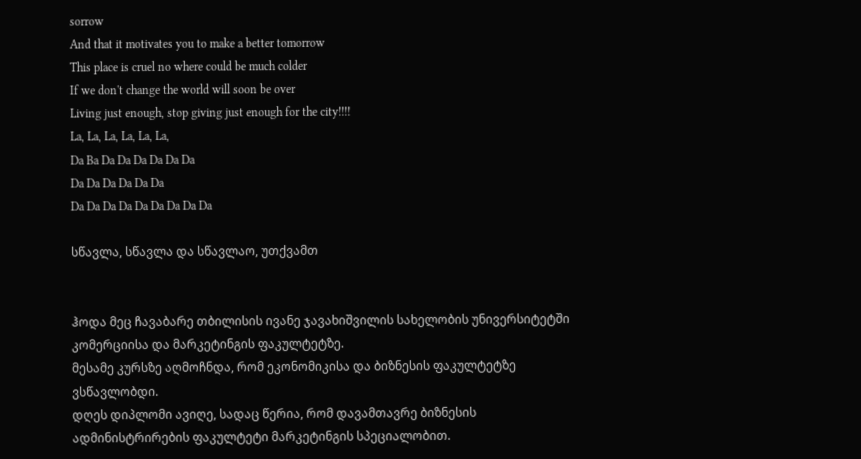sorrow
And that it motivates you to make a better tomorrow
This place is cruel no where could be much colder
If we don't change the world will soon be over
Living just enough, stop giving just enough for the city!!!!
La, La, La, La, La, La,
Da Ba Da Da Da Da Da Da
Da Da Da Da Da Da
Da Da Da Da Da Da Da Da Da

სწავლა, სწავლა და სწავლაო, უთქვამთ


ჰოდა მეც ჩავაბარე თბილისის ივანე ჯავახიშვილის სახელობის უნივერსიტეტში კომერციისა და მარკეტინგის ფაკულტეტზე.
მესამე კურსზე აღმოჩნდა, რომ ეკონომიკისა და ბიზნესის ფაკულტეტზე ვსწავლობდი.
დღეს დიპლომი ავიღე, სადაც წერია, რომ დავამთავრე ბიზნესის ადმინისტრირების ფაკულტეტი მარკეტინგის სპეციალობით.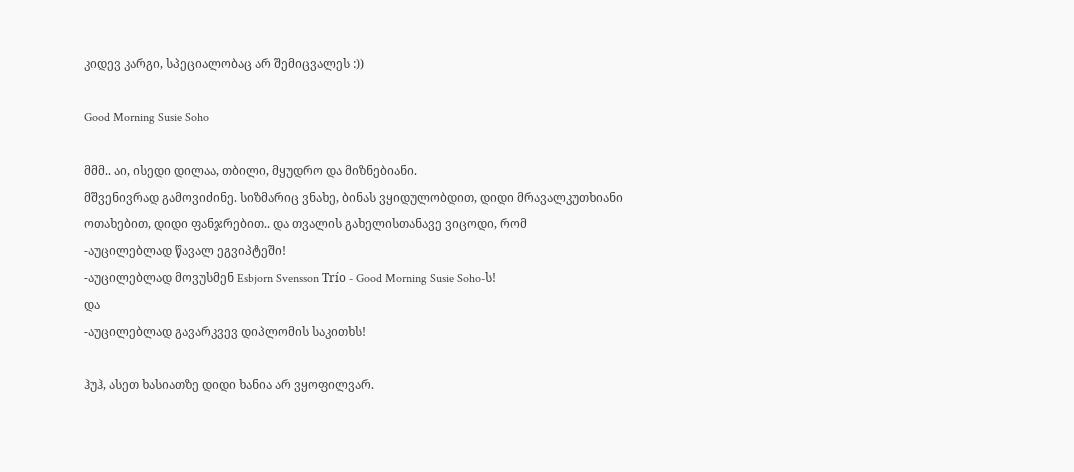კიდევ კარგი, სპეციალობაც არ შემიცვალეს :))

Good Morning Susie Soho

მმმ.. აი, ისედი დილაა, თბილი, მყუდრო და მიზნებიანი.
მშვენივრად გამოვიძინე. სიზმარიც ვნახე, ბინას ვყიდულობდით, დიდი მრავალკუთხიანი ოთახებით, დიდი ფანჯრებით.. და თვალის გახელისთანავე ვიცოდი, რომ
-აუცილებლად წავალ ეგვიპტეში!
-აუცილებლად მოვუსმენ Esbjorn Svensson Trío - Good Morning Susie Soho-ს!
და
-აუცილებლად გავარკვევ დიპლომის საკითხს!

ჰუჰ, ასეთ ხასიათზე დიდი ხანია არ ვყოფილვარ.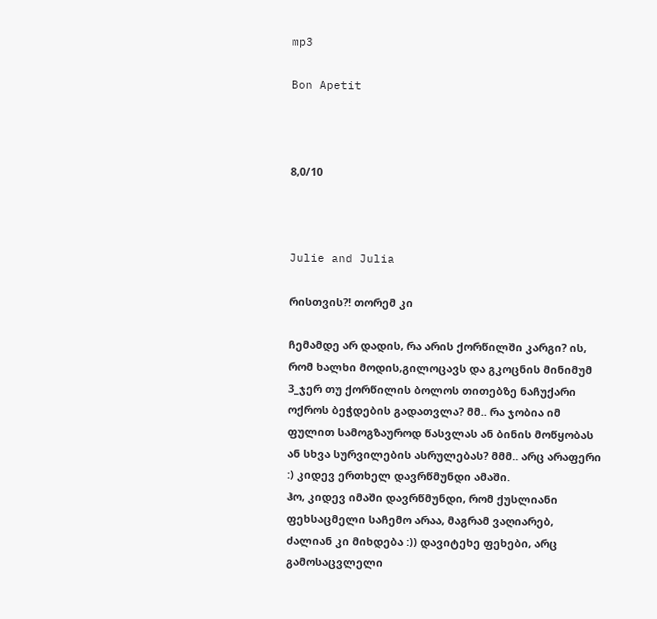mp3

Bon Apetit



8,0/10



Julie and Julia

რისთვის?! თორემ კი

ჩემამდე არ დადის, რა არის ქორწილში კარგი? ის, რომ ხალხი მოდის,გილოცავს და გკოცნის მინიმუმ 3_ჯერ თუ ქორწილის ბოლოს თითებზე ნაჩუქარი ოქროს ბეჭდების გადათვლა? მმ.. რა ჯობია იმ ფულით სამოგზაუროდ წასვლას ან ბინის მოწყობას ან სხვა სურვილების ასრულებას? მმმ.. არც არაფერი :) კიდევ ერთხელ დავრწმუნდი ამაში.
ჰო, კიდევ იმაში დავრწმუნდი, რომ ქუსლიანი ფეხსაცმელი საჩემო არაა, მაგრამ ვაღიარებ, ძალიან კი მიხდება :)) დავიტეხე ფეხები, არც გამოსაცვლელი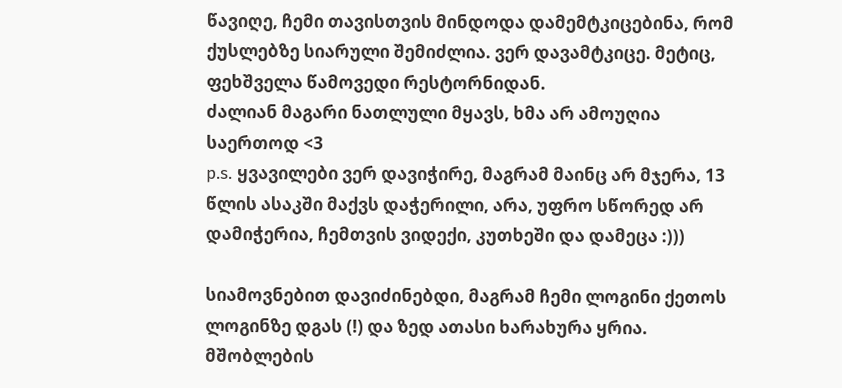წავიღე, ჩემი თავისთვის მინდოდა დამემტკიცებინა, რომ ქუსლებზე სიარული შემიძლია. ვერ დავამტკიცე. მეტიც, ფეხშველა წამოვედი რესტორნიდან.
ძალიან მაგარი ნათლული მყავს, ხმა არ ამოუღია საერთოდ <3
p.s. ყვავილები ვერ დავიჭირე, მაგრამ მაინც არ მჯერა, 13 წლის ასაკში მაქვს დაჭერილი, არა, უფრო სწორედ არ დამიჭერია, ჩემთვის ვიდექი, კუთხეში და დამეცა :)))

სიამოვნებით დავიძინებდი, მაგრამ ჩემი ლოგინი ქეთოს ლოგინზე დგას (!) და ზედ ათასი ხარახურა ყრია. მშობლების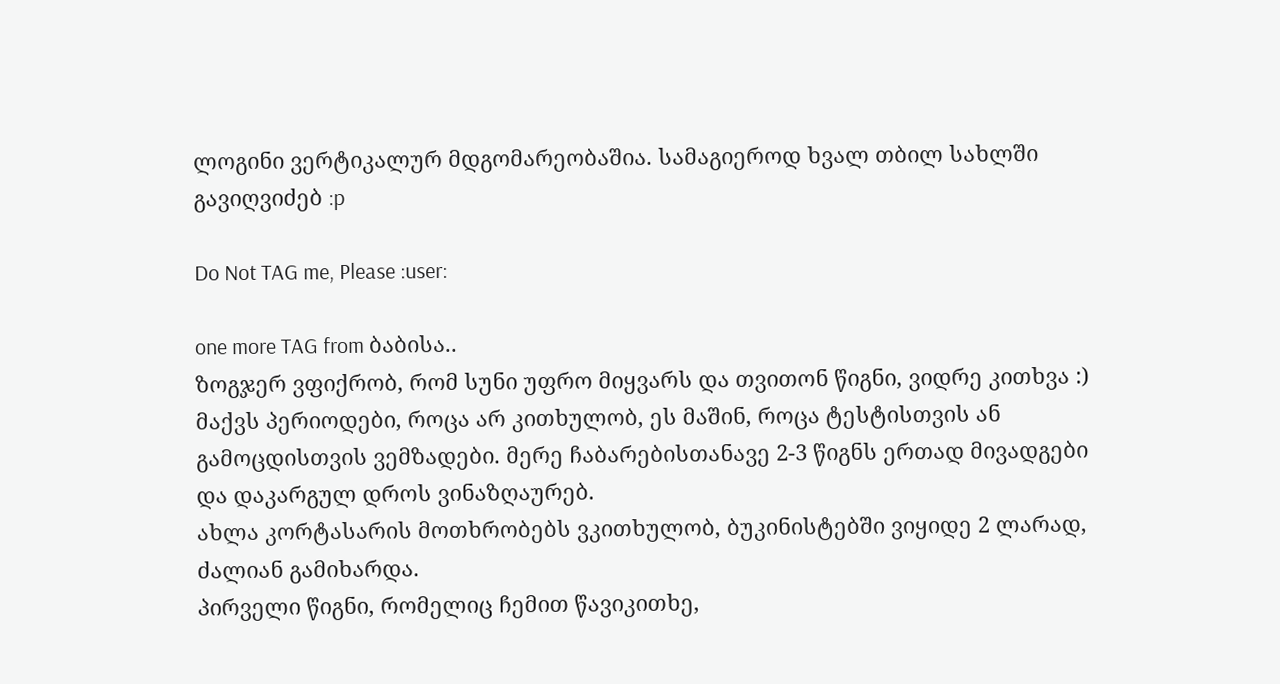ლოგინი ვერტიკალურ მდგომარეობაშია. სამაგიეროდ ხვალ თბილ სახლში გავიღვიძებ :p

Do Not TAG me, Please :user:

one more TAG from ბაბისა..
ზოგჯერ ვფიქრობ, რომ სუნი უფრო მიყვარს და თვითონ წიგნი, ვიდრე კითხვა :) მაქვს პერიოდები, როცა არ კითხულობ, ეს მაშინ, როცა ტესტისთვის ან გამოცდისთვის ვემზადები. მერე ჩაბარებისთანავე 2-3 წიგნს ერთად მივადგები და დაკარგულ დროს ვინაზღაურებ.
ახლა კორტასარის მოთხრობებს ვკითხულობ, ბუკინისტებში ვიყიდე 2 ლარად, ძალიან გამიხარდა.
პირველი წიგნი, რომელიც ჩემით წავიკითხე,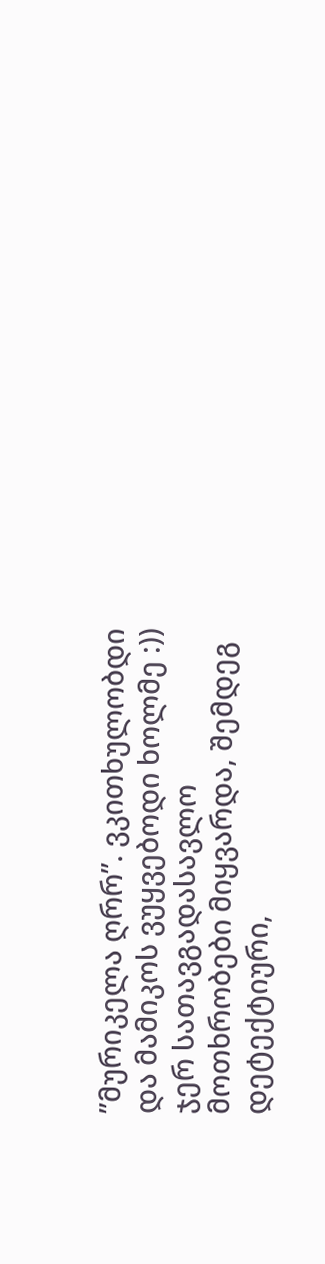”მურიკელა ღრრ”. ვკითხულობდი და მამიკოს ვუყვებოდი ხოლმე :)) ჯერ სათავგადასავლო მოთხრობები მიყვარდა, შემდეგ დეტექტიური,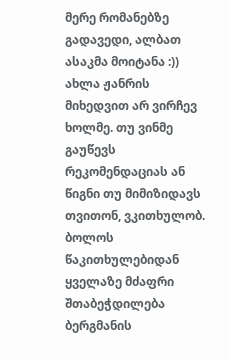მერე რომანებზე გადავედი, ალბათ ასაკმა მოიტანა :)) ახლა ჟანრის მიხედვით არ ვირჩევ ხოლმე. თუ ვინმე გაუწევს რეკომენდაციას ან წიგნი თუ მიმიზიდავს თვითონ, ვკითხულობ.
ბოლოს წაკითხულებიდან ყველაზე მძაფრი შთაბეჭდილება ბერგმანის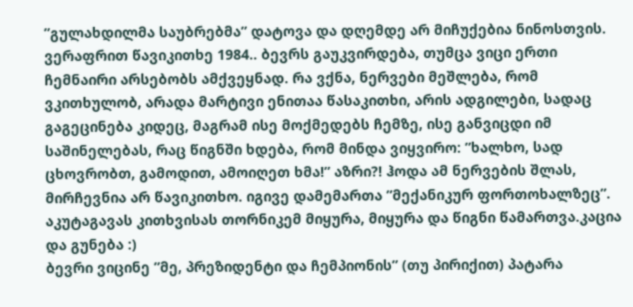”გულახდილმა საუბრებმა” დატოვა და დღემდე არ მიჩუქებია ნინოსთვის.
ვერაფრით წავიკითხე 1984.. ბევრს გაუკვირდება, თუმცა ვიცი ერთი ჩემნაირი არსებობს ამქვეყნად. რა ვქნა, ნერვები მეშლება, რომ ვკითხულობ, არადა მარტივი ენითაა წასაკითხი, არის ადგილები, სადაც გაგეცინება კიდეც, მაგრამ ისე მოქმედებს ჩემზე, ისე განვიცდი იმ საშინელებას, რაც წიგნში ხდება, რომ მინდა ვიყვირო: ”ხალხო, სად ცხოვრობთ, გამოდით, ამოიღეთ ხმა!” აზრი?! ჰოდა ამ ნერვების შლას, მირჩევნია არ წავიკითხო. იგივე დამემართა ”მექანიკურ ფორთოხალზეც”. აკუტაგავას კითხვისას თორნიკემ მიყურა, მიყურა და წიგნი წამართვა.კაცია და გუნება :)
ბევრი ვიცინე ”მე, პრეზიდენტი და ჩემპიონის” (თუ პირიქით) პატარა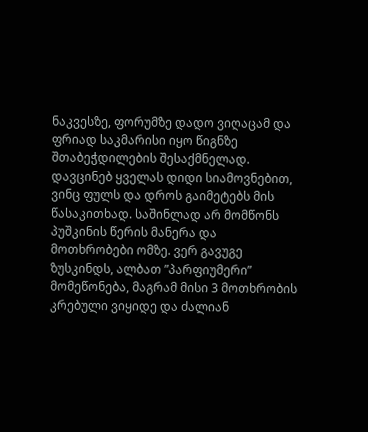ნაკვესზე, ფორუმზე დადო ვიღაცამ და ფრიად საკმარისი იყო წიგნზე შთაბეჭდილების შესაქმნელად. დავცინებ ყველას დიდი სიამოვნებით, ვინც ფულს და დროს გაიმეტებს მის წასაკითხად. საშინლად არ მომწონს პუშკინის წერის მანერა და მოთხრობები ომზე. ვერ გავუგე ზუსკინდს, ალბათ ”პარფიუმერი” მომეწონება, მაგრამ მისი 3 მოთხრობის კრებული ვიყიდე და ძალიან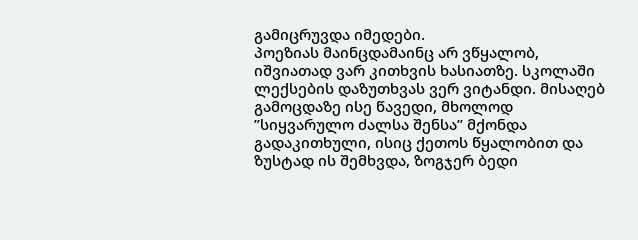გამიცრუვდა იმედები.
პოეზიას მაინცდამაინც არ ვწყალობ, იშვიათად ვარ კითხვის ხასიათზე. სკოლაში ლექსების დაზუთხვას ვერ ვიტანდი. მისაღებ გამოცდაზე ისე წავედი, მხოლოდ ”სიყვარულო ძალსა შენსა” მქონდა გადაკითხული, ისიც ქეთოს წყალობით და ზუსტად ის შემხვდა, ზოგჯერ ბედი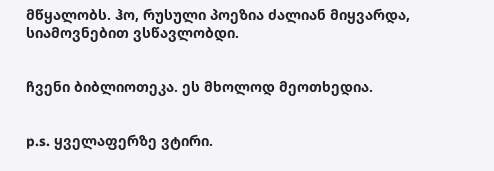მწყალობს. ჰო, რუსული პოეზია ძალიან მიყვარდა, სიამოვნებით ვსწავლობდი.


ჩვენი ბიბლიოთეკა. ეს მხოლოდ მეოთხედია.


p.s. ყველაფერზე ვტირი.